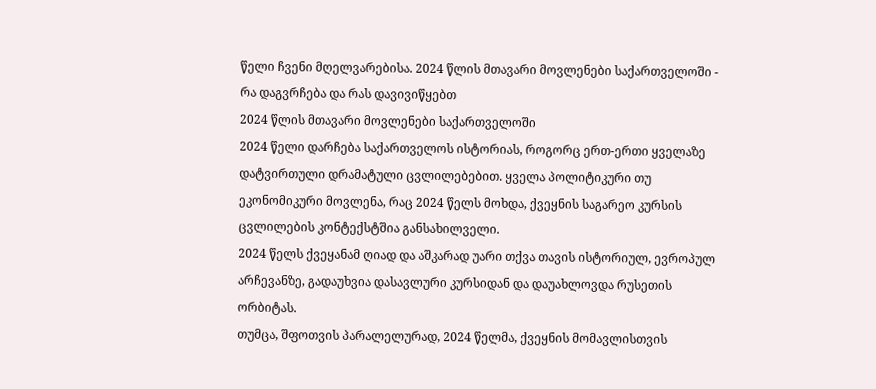წელი ჩვენი მღელვარებისა. 2024 წლის მთავარი მოვლენები საქართველოში - რა დაგვრჩება და რას დავივიწყებთ
2024 წლის მთავარი მოვლენები საქართველოში
2024 წელი დარჩება საქართველოს ისტორიას, როგორც ერთ-ერთი ყველაზე დატვირთული დრამატული ცვლილებებით. ყველა პოლიტიკური თუ ეკონომიკური მოვლენა, რაც 2024 წელს მოხდა, ქვეყნის საგარეო კურსის ცვლილების კონტექსტშია განსახილველი.
2024 წელს ქვეყანამ ღიად და აშკარად უარი თქვა თავის ისტორიულ, ევროპულ არჩევანზე, გადაუხვია დასავლური კურსიდან და დაუახლოვდა რუსეთის ორბიტას.
თუმცა, შფოთვის პარალელურად, 2024 წელმა, ქვეყნის მომავლისთვის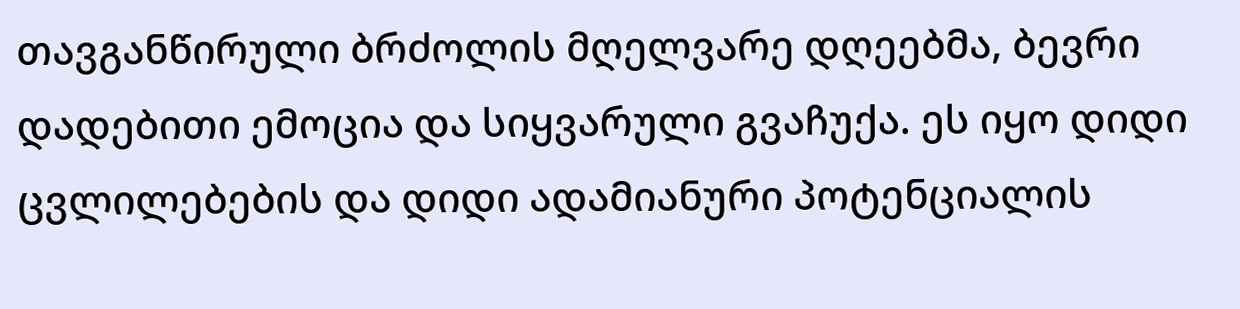თავგანწირული ბრძოლის მღელვარე დღეებმა, ბევრი დადებითი ემოცია და სიყვარული გვაჩუქა. ეს იყო დიდი ცვლილებების და დიდი ადამიანური პოტენციალის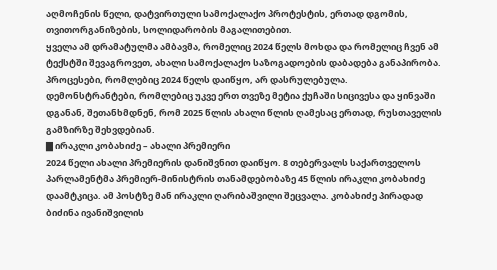აღმოჩენის წელი, დატვირთული სამოქალაქო პროტესტის, ერთად დგომის, თვითორგანიზების, სოლიდარობის მაგალითებით.
ყველა ამ დრამატულმა ამბავმა, რომელიც 2024 წელს მოხდა და რომელიც ჩვენ ამ ტექსტში შევაგროვეთ, ახალი სამოქალაქო საზოგადოების დაბადება განაპირობა. პროცესები, რომლებიც 2024 წელს დაიწყო, არ დასრულებულა.
დემონსტრანტები, რომლებიც უკვე ერთ თვეზე მეტია ქუჩაში სიცივესა და ყინვაში დგანან, შეთანხმდნენ, რომ 2025 წლის ახალი წლის ღამესაც ერთად, რუსთაველის გამზირზე შეხვდებიან.
▇ ირაკლი კობახიძე – ახალი პრემიერი
2024 წელი ახალი პრემიერის დანიშვნით დაიწყო. 8 თებერვალს საქართველოს პარლამენტმა პრემიერ-მინისტრის თანამდებობაზე 45 წლის ირაკლი კობახიძე დაამტკიცა. ამ პოსტზე მან ირაკლი ღარიბაშვილი შეცვალა. კობახიძე პირადად ბიძინა ივანიშვილის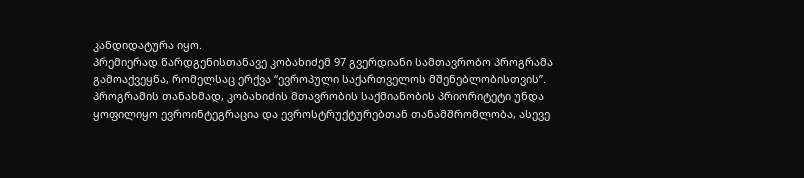კანდიდატურა იყო.
პრემიერად წარდგენისთანავე კობახიძემ 97 გვერდიანი სამთავრობო პროგრამა გამოაქვეყნა, რომელსაც ერქვა “ევროპული საქართველოს მშენებლობისთვის”.
პროგრამის თანახმად, კობახიძის მთავრობის საქმიანობის პრიორიტეტი უნდა ყოფილიყო ევროინტეგრაცია და ევროსტრუქტურებთან თანამშრომლობა, ასევე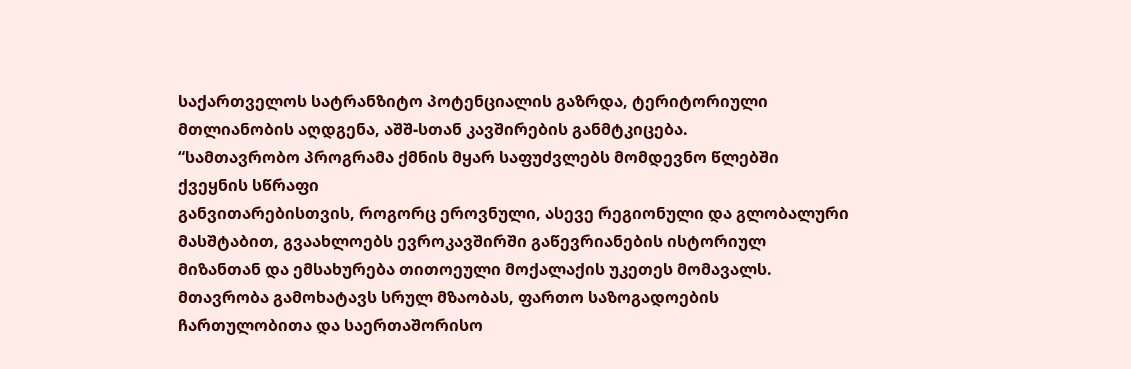საქართველოს სატრანზიტო პოტენციალის გაზრდა, ტერიტორიული მთლიანობის აღდგენა, აშშ-სთან კავშირების განმტკიცება.
“სამთავრობო პროგრამა ქმნის მყარ საფუძვლებს მომდევნო წლებში ქვეყნის სწრაფი
განვითარებისთვის, როგორც ეროვნული, ასევე რეგიონული და გლობალური მასშტაბით, გვაახლოებს ევროკავშირში გაწევრიანების ისტორიულ მიზანთან და ემსახურება თითოეული მოქალაქის უკეთეს მომავალს. მთავრობა გამოხატავს სრულ მზაობას, ფართო საზოგადოების ჩართულობითა და საერთაშორისო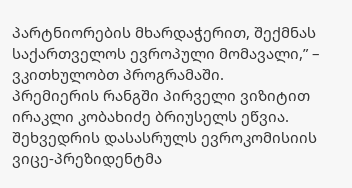პარტნიორების მხარდაჭერით, შექმნას საქართველოს ევროპული მომავალი,” – ვკითხულობთ პროგრამაში.
პრემიერის რანგში პირველი ვიზიტით ირაკლი კობახიძე ბრიუსელს ეწვია. შეხვედრის დასასრულს ევროკომისიის ვიცე-პრეზიდენტმა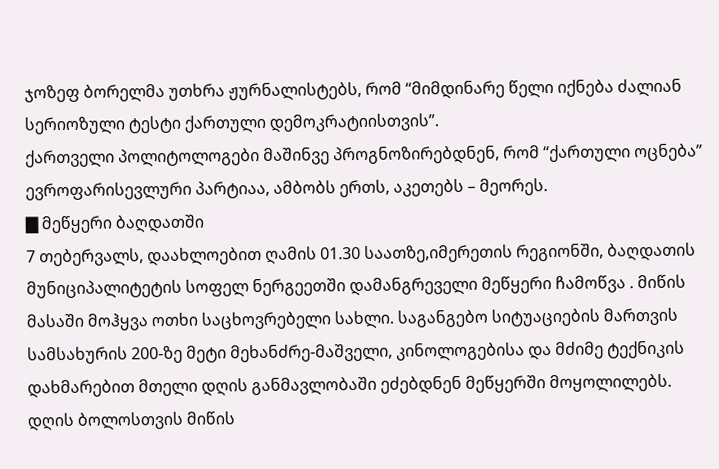ჯოზეფ ბორელმა უთხრა ჟურნალისტებს, რომ “მიმდინარე წელი იქნება ძალიან სერიოზული ტესტი ქართული დემოკრატიისთვის”.
ქართველი პოლიტოლოგები მაშინვე პროგნოზირებდნენ, რომ “ქართული ოცნება” ევროფარისევლური პარტიაა, ამბობს ერთს, აკეთებს – მეორეს.
▇ მეწყერი ბაღდათში
7 თებერვალს, დაახლოებით ღამის 01.30 საათზე,იმერეთის რეგიონში, ბაღდათის მუნიციპალიტეტის სოფელ ნერგეეთში დამანგრეველი მეწყერი ჩამოწვა . მიწის მასაში მოჰყვა ოთხი საცხოვრებელი სახლი. საგანგებო სიტუაციების მართვის სამსახურის 200-ზე მეტი მეხანძრე-მაშველი, კინოლოგებისა და მძიმე ტექნიკის დახმარებით მთელი დღის განმავლობაში ეძებდნენ მეწყერში მოყოლილებს. დღის ბოლოსთვის მიწის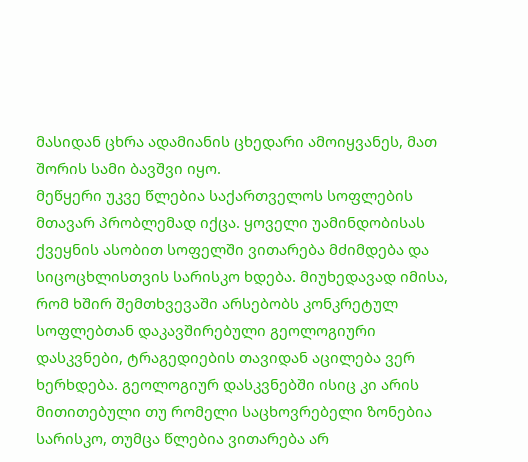მასიდან ცხრა ადამიანის ცხედარი ამოიყვანეს, მათ შორის სამი ბავშვი იყო.
მეწყერი უკვე წლებია საქართველოს სოფლების მთავარ პრობლემად იქცა. ყოველი უამინდობისას ქვეყნის ასობით სოფელში ვითარება მძიმდება და სიცოცხლისთვის სარისკო ხდება. მიუხედავად იმისა, რომ ხშირ შემთხვევაში არსებობს კონკრეტულ სოფლებთან დაკავშირებული გეოლოგიური დასკვნები, ტრაგედიების თავიდან აცილება ვერ ხერხდება. გეოლოგიურ დასკვნებში ისიც კი არის მითითებული თუ რომელი საცხოვრებელი ზონებია სარისკო, თუმცა წლებია ვითარება არ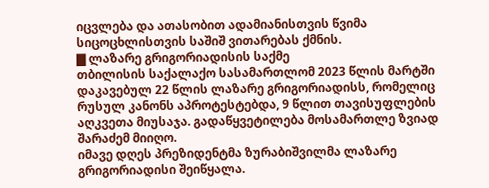იცვლება და ათასობით ადამიანისთვის წვიმა სიცოცხლისთვის საშიშ ვითარებას ქმნის.
▇ ლაზარე გრიგორიადისის საქმე
თბილისის საქალაქო სასამართლომ 2023 წლის მარტში დაკავებულ 22 წლის ლაზარე გრიგორიადისს, რომელიც რუსულ კანონს აპროტესტებდა, 9 წლით თავისუფლების აღკვეთა მიუსაჯა. გადაწყვეტილება მოსამართლე ზვიად შარაძემ მიიღო.
იმავე დღეს პრეზიდენტმა ზურაბიშვილმა ლაზარე გრიგორიადისი შეიწყალა.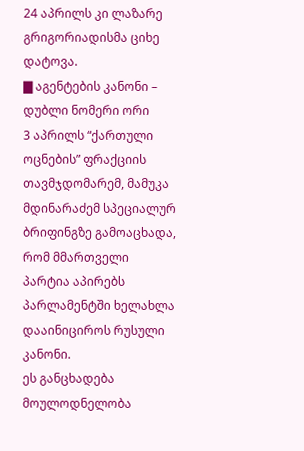24 აპრილს კი ლაზარე გრიგორიადისმა ციხე დატოვა.
▇ აგენტების კანონი – დუბლი ნომერი ორი
3 აპრილს “ქართული ოცნების” ფრაქციის თავმჯდომარემ, მამუკა მდინარაძემ სპეციალურ ბრიფინგზე გამოაცხადა, რომ მმართველი პარტია აპირებს პარლამენტში ხელახლა დააინიციროს რუსული კანონი.
ეს განცხადება მოულოდნელობა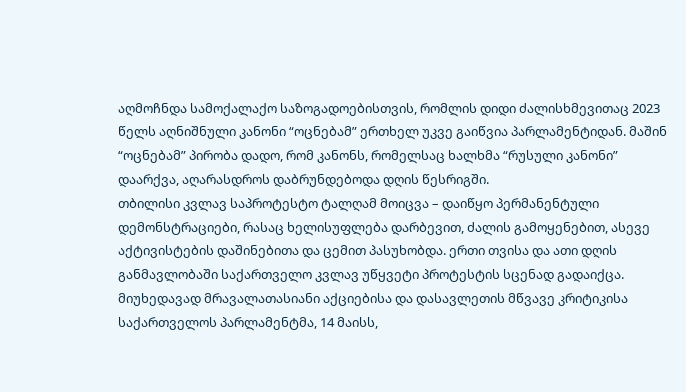აღმოჩნდა სამოქალაქო საზოგადოებისთვის, რომლის დიდი ძალისხმევითაც 2023 წელს აღნიშნული კანონი “ოცნებამ” ერთხელ უკვე გაიწვია პარლამენტიდან. მაშინ “ოცნებამ” პირობა დადო, რომ კანონს, რომელსაც ხალხმა “რუსული კანონი” დაარქვა, აღარასდროს დაბრუნდებოდა დღის წესრიგში.
თბილისი კვლავ საპროტესტო ტალღამ მოიცვა – დაიწყო პერმანენტული დემონსტრაციები, რასაც ხელისუფლება დარბევით, ძალის გამოყენებით, ასევე აქტივისტების დაშინებითა და ცემით პასუხობდა. ერთი თვისა და ათი დღის განმავლობაში საქართველო კვლავ უწყვეტი პროტესტის სცენად გადაიქცა.
მიუხედავად მრავალათასიანი აქციებისა და დასავლეთის მწვავე კრიტიკისა საქართველოს პარლამენტმა, 14 მაისს,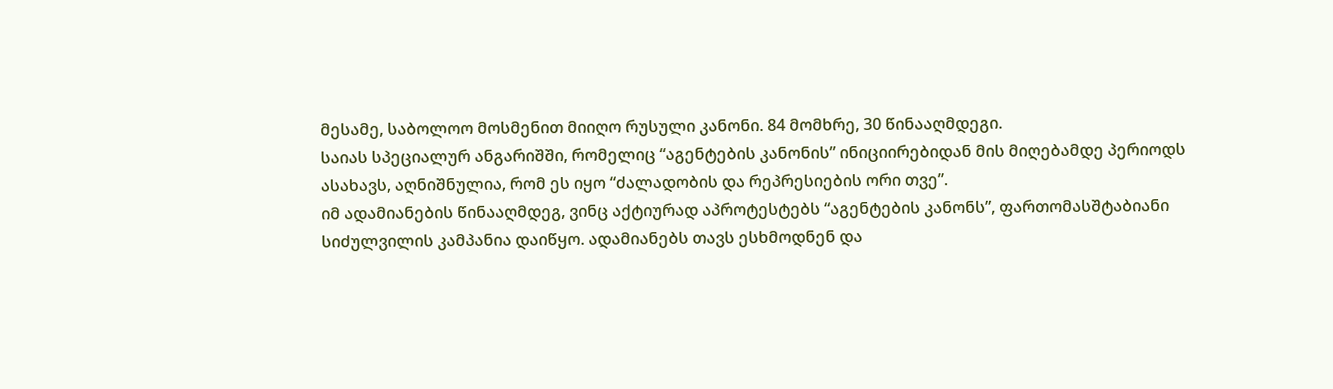მესამე, საბოლოო მოსმენით მიიღო რუსული კანონი. 84 მომხრე, 30 წინააღმდეგი.
საიას სპეციალურ ანგარიშში, რომელიც “აგენტების კანონის” ინიციირებიდან მის მიღებამდე პერიოდს ასახავს, აღნიშნულია, რომ ეს იყო “ძალადობის და რეპრესიების ორი თვე”.
იმ ადამიანების წინააღმდეგ, ვინც აქტიურად აპროტესტებს “აგენტების კანონს”, ფართომასშტაბიანი სიძულვილის კამპანია დაიწყო. ადამიანებს თავს ესხმოდნენ და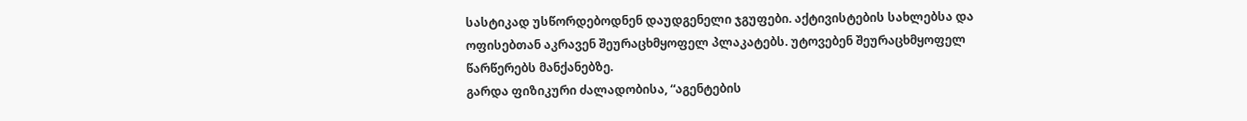სასტიკად უსწორდებოდნენ დაუდგენელი ჯგუფები. აქტივისტების სახლებსა და ოფისებთან აკრავენ შეურაცხმყოფელ პლაკატებს. უტოვებენ შეურაცხმყოფელ წარწერებს მანქანებზე.
გარდა ფიზიკური ძალადობისა, “აგენტების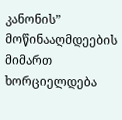კანონის” მოწინააღმდეების მიმართ ხორციელდება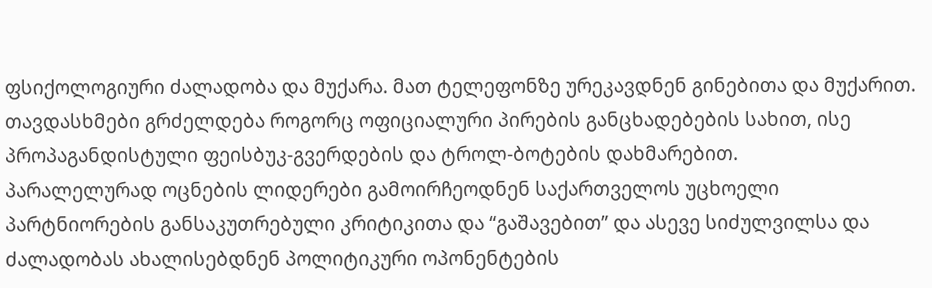ფსიქოლოგიური ძალადობა და მუქარა. მათ ტელეფონზე ურეკავდნენ გინებითა და მუქარით.
თავდასხმები გრძელდება როგორც ოფიციალური პირების განცხადებების სახით, ისე პროპაგანდისტული ფეისბუკ-გვერდების და ტროლ-ბოტების დახმარებით.
პარალელურად ოცნების ლიდერები გამოირჩეოდნენ საქართველოს უცხოელი პარტნიორების განსაკუთრებული კრიტიკითა და “გაშავებით” და ასევე სიძულვილსა და ძალადობას ახალისებდნენ პოლიტიკური ოპონენტების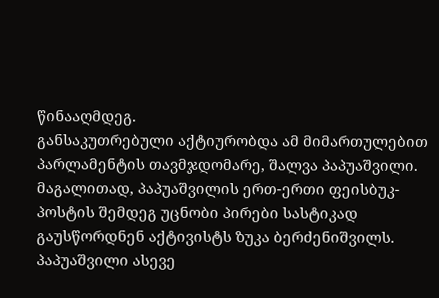წინააღმდეგ.
განსაკუთრებული აქტიურობდა ამ მიმართულებით პარლამენტის თავმჯდომარე, შალვა პაპუაშვილი. მაგალითად, პაპუაშვილის ერთ-ერთი ფეისბუკ-პოსტის შემდეგ უცნობი პირები სასტიკად გაუსწორდნენ აქტივისტს ზუკა ბერძენიშვილს.
პაპუაშვილი ასევე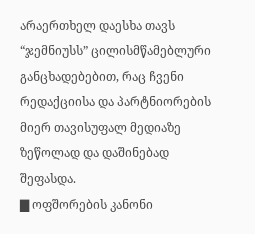არაერთხელ დაესხა თავს “ჯემნიუსს” ცილისმწამებლური განცხადებებით, რაც ჩვენი რედაქციისა და პარტნიორების მიერ თავისუფალ მედიაზე ზეწოლად და დაშინებად შეფასდა.
▇ ოფშორების კანონი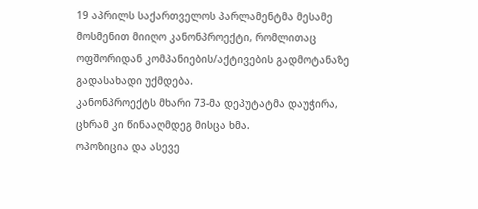19 აპრილს საქართველოს პარლამენტმა მესამე მოსმენით მიიღო კანონპროექტი, რომლითაც ოფშორიდან კომპანიების/აქტივების გადმოტანაზე გადასახადი უქმდება.
კანონპროექტს მხარი 73-მა დეპუტატმა დაუჭირა, ცხრამ კი წინააღმდეგ მისცა ხმა.
ოპოზიცია და ასევე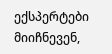ექსპერტები მიიჩნევენ,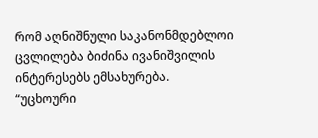რომ აღნიშნული საკანონმდებლოი ცვლილება ბიძინა ივანიშვილის ინტერესებს ემსახურება.
“უცხოური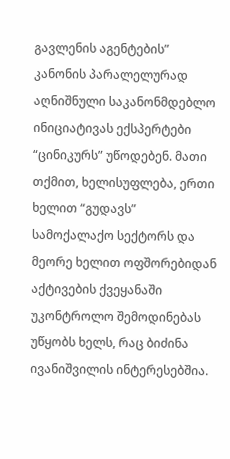გავლენის აგენტების” კანონის პარალელურად აღნიშნული საკანონმდებლო ინიციატივას ექსპერტები “ცინიკურს” უწოდებენ. მათი თქმით, ხელისუფლება, ერთი ხელით “გუდავს” სამოქალაქო სექტორს და მეორე ხელით ოფშორებიდან აქტივების ქვეყანაში უკონტროლო შემოდინებას უწყობს ხელს, რაც ბიძინა ივანიშვილის ინტერესებშია.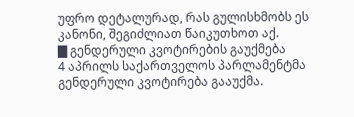უფრო დეტალურად, რას გულისხმობს ეს კანონი, შეგიძლიათ წაიკუთხოთ აქ.
▇ გენდერული კვოტირების გაუქმება
4 აპრილს საქართველოს პარლამენტმა გენდერული კვოტირება გააუქმა.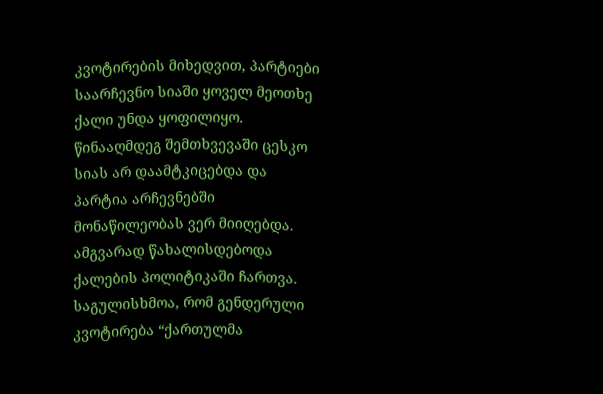კვოტირების მიხედვით, პარტიები საარჩევნო სიაში ყოველ მეოთხე ქალი უნდა ყოფილიყო. წინააღმდეგ შემთხვევაში ცესკო სიას არ დაამტკიცებდა და პარტია არჩევნებში მონაწილეობას ვერ მიიღებდა. ამგვარად წახალისდებოდა ქალების პოლიტიკაში ჩართვა.
საგულისხმოა, რომ გენდერული კვოტირება “ქართულმა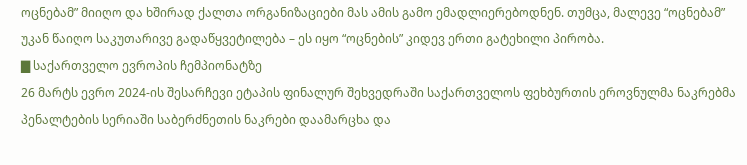ოცნებამ” მიიღო და ხშირად ქალთა ორგანიზაციები მას ამის გამო ემადლიერებოდნენ. თუმცა, მალევე “ოცნებამ” უკან წაიღო საკუთარივე გადაწყვეტილება – ეს იყო “ოცნების” კიდევ ერთი გატეხილი პირობა.
▇ საქართველო ევროპის ჩემპიონატზე
26 მარტს ევრო 2024-ის შესარჩევი ეტაპის ფინალურ შეხვედრაში საქართველოს ფეხბურთის ეროვნულმა ნაკრებმა პენალტების სერიაში საბერძნეთის ნაკრები დაამარცხა და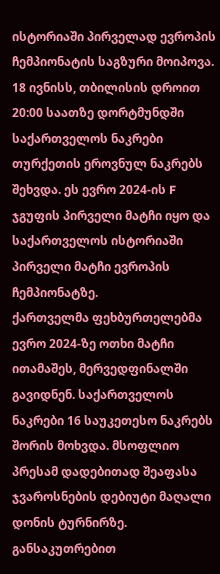ისტორიაში პირველად ევროპის ჩემპიონატის საგზური მოიპოვა.
18 ივნისს, თბილისის დროით 20:00 საათზე დორტმუნდში საქართველოს ნაკრები თურქეთის ეროვნულ ნაკრებს შეხვდა. ეს ევრო 2024-ის F ჯგუფის პირველი მატჩი იყო და საქართველოს ისტორიაში პირველი მატჩი ევროპის ჩემპიონატზე.
ქართველმა ფეხბურთელებმა ევრო 2024-ზე ოთხი მატჩი ითამაშეს, მერვედფინალში გავიდნენ. საქართველოს ნაკრები 16 საუკეთესო ნაკრებს შორის მოხვდა. მსოფლიო პრესამ დადებითად შეაფასა ჯვაროსნების დებიუტი მაღალი დონის ტურნირზე. განსაკუთრებით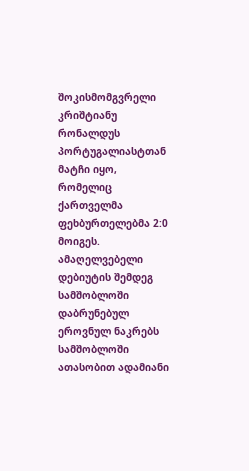შოკისმომგვრელი კრიშტიანუ რონალდუს პორტუგალიასტთან მატჩი იყო, რომელიც ქართველმა ფეხბურთელებმა 2:0 მოიგეს.
ამაღელვებელი დებიუტის შემდეგ სამშობლოში დაბრუნებულ ეროვნულ ნაკრებს სამშობლოში ათასობით ადამიანი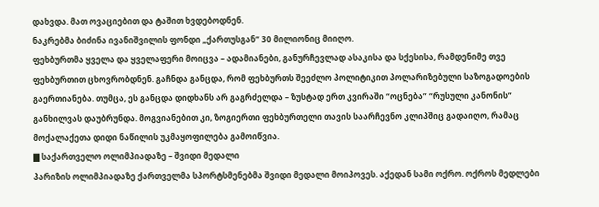დახვდა. მათ ოვაციებით და ტაშით ხვდებოდნენ.
ნაკრებმა ბიძინა ივანიშვილის ფონდი „ქართუსგან“ 30 მილიონიც მიიღო.
ფეხბურთმა ყველა და ყველაფერი მოიცვა – ადამიანები, განურჩევლად ასაკისა და სქესისა, რამდენიმე თვე ფეხბურთით ცხოვრობდნენ. გაჩნდა განცდა, რომ ფეხბურთს შეეძლო პოლიტიკით პოლარიზებული საზოგადოების გაერთიანება. თუმცა, ეს განცდა დიდხანს არ გაგრძელდა – ზუსტად ერთ კვირაში “ოცნება” “რუსული კანონის” განხილვას დაუბრუნდა. მოგვიანებით კი, ზოგიერთი ფეხბურთელი თავის საარჩევნო კლიპშიც გადაიღო, რამაც მოქალაქეთა დიდი ნაწილის უკმაყოფილება გამოიწვია.
▇ საქართველო ოლიმპიადაზე – შვიდი მედალი
პარიზის ოლიმპიადაზე ქართველმა სპორტსმენებმა შვიდი მედალი მოიპოვეს. აქედან სამი ოქრო. ოქროს მედლები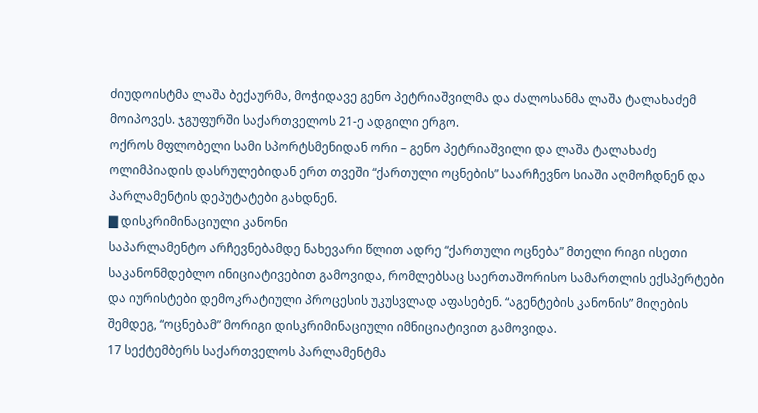ძიუდოისტმა ლაშა ბექაურმა, მოჭიდავე გენო პეტრიაშვილმა და ძალოსანმა ლაშა ტალახაძემ მოიპოვეს. ჯგუფურში საქართველოს 21-ე ადგილი ერგო.
ოქროს მფლობელი სამი სპორტსმენიდან ორი – გენო პეტრიაშვილი და ლაშა ტალახაძე ოლიმპიადის დასრულებიდან ერთ თვეში “ქართული ოცნების” საარჩევნო სიაში აღმოჩდნენ და პარლამენტის დეპუტატები გახდნენ.
▇ დისკრიმინაციული კანონი
საპარლამენტო არჩევნებამდე ნახევარი წლით ადრე “ქართული ოცნება” მთელი რიგი ისეთი საკანონმდებლო ინიციატივებით გამოვიდა, რომლებსაც საერთაშორისო სამართლის ექსპერტები და იურისტები დემოკრატიული პროცესის უკუსვლად აფასებენ. “აგენტების კანონის” მიღების შემდეგ, “ოცნებამ” მორიგი დისკრიმინაციული იმნიციატივით გამოვიდა.
17 სექტემბერს საქართველოს პარლამენტმა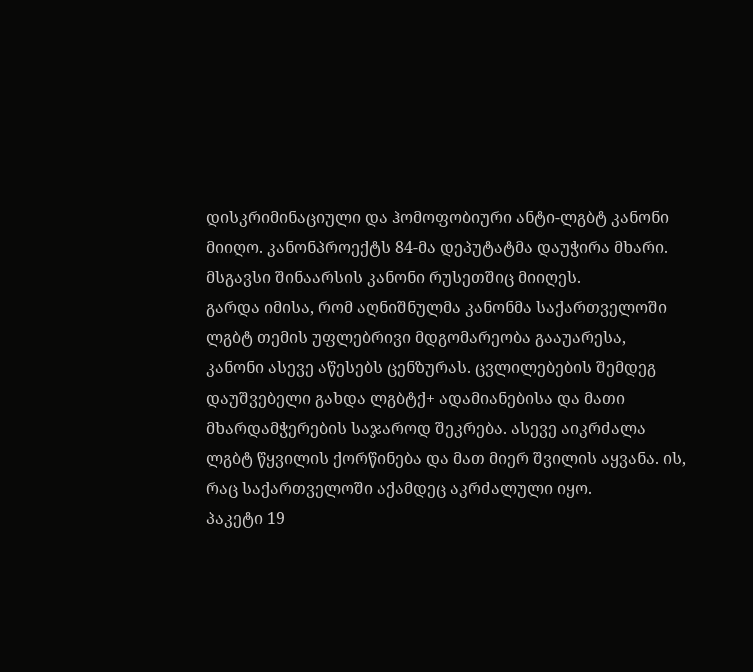დისკრიმინაციული და ჰომოფობიური ანტი-ლგბტ კანონი მიიღო. კანონპროექტს 84-მა დეპუტატმა დაუჭირა მხარი. მსგავსი შინაარსის კანონი რუსეთშიც მიიღეს.
გარდა იმისა, რომ აღნიშნულმა კანონმა საქართველოში ლგბტ თემის უფლებრივი მდგომარეობა გააუარესა, კანონი ასევე აწესებს ცენზურას. ცვლილებების შემდეგ დაუშვებელი გახდა ლგბტქ+ ადამიანებისა და მათი მხარდამჭერების საჯაროდ შეკრება. ასევე აიკრძალა ლგბტ წყვილის ქორწინება და მათ მიერ შვილის აყვანა. ის, რაც საქართველოში აქამდეც აკრძალული იყო.
პაკეტი 19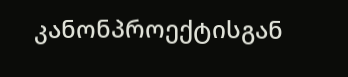კანონპროექტისგან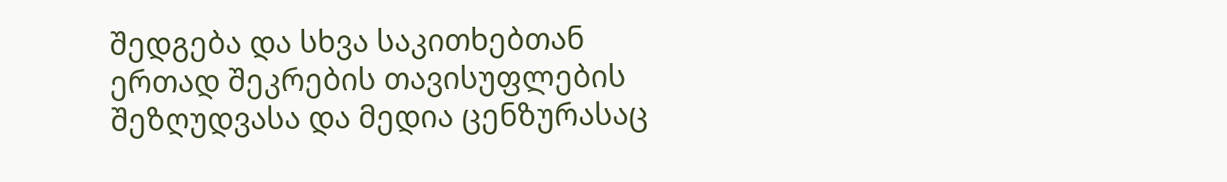შედგება და სხვა საკითხებთან ერთად შეკრების თავისუფლების შეზღუდვასა და მედია ცენზურასაც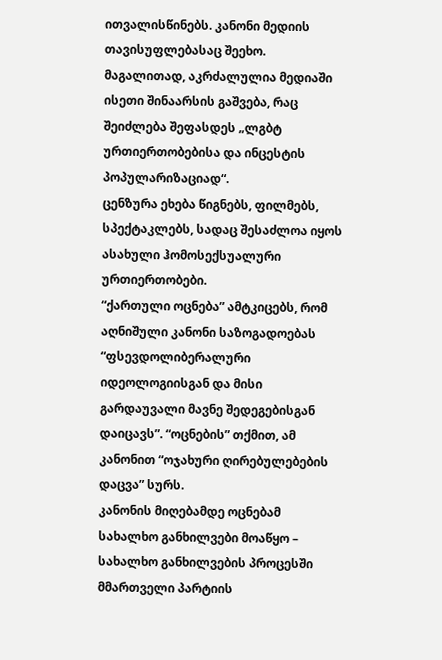ითვალისწინებს. კანონი მედიის თავისუფლებასაც შეეხო. მაგალითად, აკრძალულია მედიაში ისეთი შინაარსის გაშვება, რაც შეიძლება შეფასდეს „ლგბტ ურთიერთობებისა და ინცესტის პოპულარიზაციად“.
ცენზურა ეხება წიგნებს, ფილმებს, სპექტაკლებს, სადაც შესაძლოა იყოს ასახული ჰომოსექსუალური ურთიერთობები.
“ქართული ოცნება” ამტკიცებს, რომ აღნიშული კანონი საზოგადოებას “ფსევდოლიბერალური იდეოლოგიისგან და მისი გარდაუვალი მავნე შედეგებისგან დაიცავს”. “ოცნების” თქმით, ამ კანონით “ოჯახური ღირებულებების დაცვა” სურს.
კანონის მიღებამდე ოცნებამ სახალხო განხილვები მოაწყო – სახალხო განხილვების პროცესში მმართველი პარტიის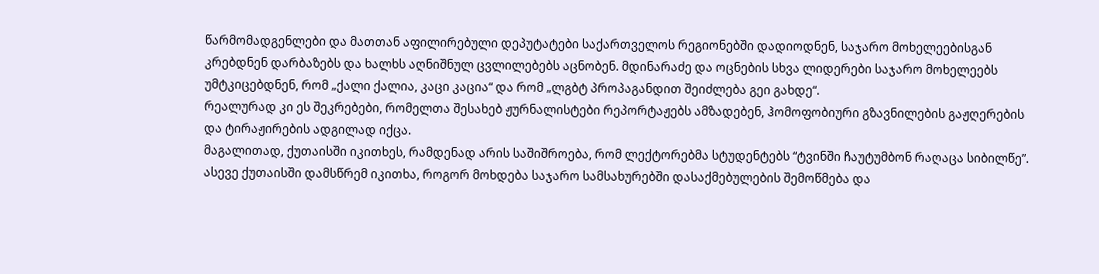წარმომადგენლები და მათთან აფილირებული დეპუტატები საქართველოს რეგიონებში დადიოდნენ, საჯარო მოხელეებისგან კრებდნენ დარბაზებს და ხალხს აღნიშნულ ცვლილებებს აცნობენ. მდინარაძე და ოცნების სხვა ლიდერები საჯარო მოხელეებს უმტკიცებდნენ, რომ „ქალი ქალია, კაცი კაცია“ და რომ „ლგბტ პროპაგანდით შეიძლება გეი გახდე“.
რეალურად კი ეს შეკრებები, რომელთა შესახებ ჟურნალისტები რეპორტაჟებს ამზადებენ, ჰომოფობიური გზავნილების გაჟღერების და ტირაჟირების ადგილად იქცა.
მაგალითად, ქუთაისში იკითხეს, რამდენად არის საშიშროება, რომ ლექტორებმა სტუდენტებს “ტვინში ჩაუტუმბონ რაღაცა სიბილწე”. ასევე ქუთაისში დამსწრემ იკითხა, როგორ მოხდება საჯარო სამსახურებში დასაქმებულების შემოწმება და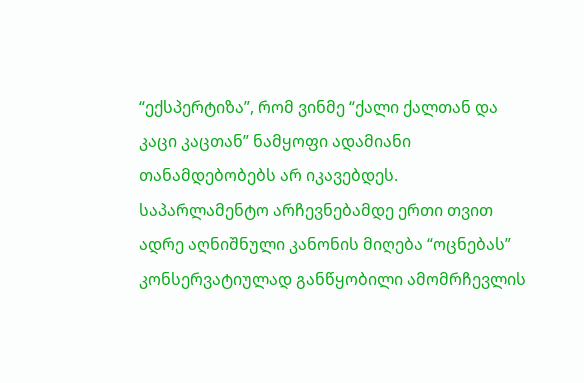“ექსპერტიზა”, რომ ვინმე “ქალი ქალთან და კაცი კაცთან” ნამყოფი ადამიანი თანამდებობებს არ იკავებდეს.
საპარლამენტო არჩევნებამდე ერთი თვით ადრე აღნიშნული კანონის მიღება “ოცნებას” კონსერვატიულად განწყობილი ამომრჩევლის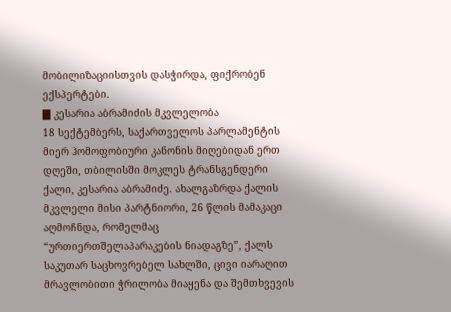მობილიზაციისთვის დასჭირდა, ფიქრობენ ექსპერტები.
▇ კესარია აბრამიძის მკვლელობა
18 სექტემბერს, საქართველოს პარლამენტის მიერ ჰომოფობიური კანონის მიღებიდან ერთ დღეში, თბილისში მოკლეს ტრანსგენდერი ქალი, კესარია აბრამიძე. ახალგაზრდა ქალის მკვლელი მისი პარტნიორი, 26 წლის მამაკაცი აღმოჩნდა, რომელმაც “ურთიერთშელაპარაკების ნიადაგზე”, ქალს საკუთარ საცხოვრებელ სახლში, ცივი იარაღით მრავლობითი ჭრილობა მიაყენა და შემთხვევის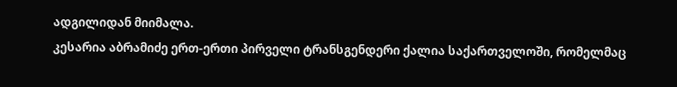ადგილიდან მიიმალა.
კესარია აბრამიძე ერთ-ერთი პირველი ტრანსგენდერი ქალია საქართველოში, რომელმაც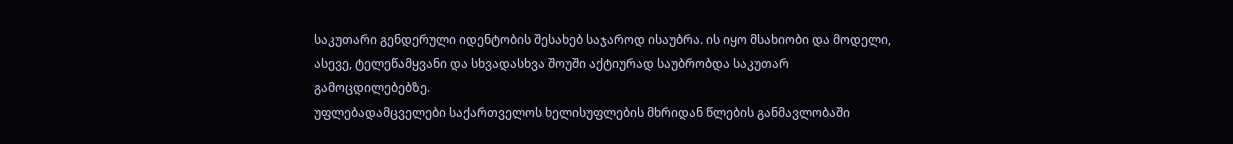საკუთარი გენდერული იდენტობის შესახებ საჯაროდ ისაუბრა. ის იყო მსახიობი და მოდელი, ასევე, ტელეწამყვანი და სხვადასხვა შოუში აქტიურად საუბრობდა საკუთარ გამოცდილებებზე.
უფლებადამცველები საქართველოს ხელისუფლების მხრიდან წლების განმავლობაში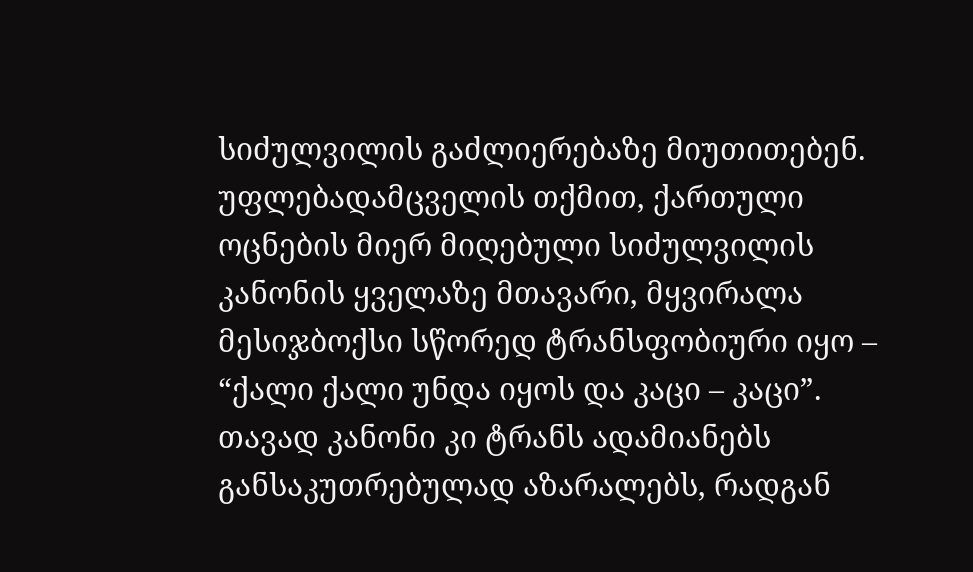სიძულვილის გაძლიერებაზე მიუთითებენ.
უფლებადამცველის თქმით, ქართული ოცნების მიერ მიღებული სიძულვილის კანონის ყველაზე მთავარი, მყვირალა მესიჯბოქსი სწორედ ტრანსფობიური იყო – “ქალი ქალი უნდა იყოს და კაცი – კაცი”. თავად კანონი კი ტრანს ადამიანებს განსაკუთრებულად აზარალებს, რადგან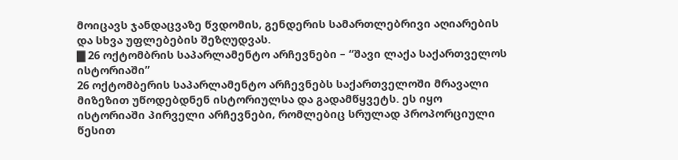მოიცავს ჯანდაცვაზე წვდომის, გენდერის სამართლებრივი აღიარების და სხვა უფლებების შეზღუდვას.
▇ 26 ოქტომბრის საპარლამენტო არჩევნები – “შავი ლაქა საქართველოს ისტორიაში”
26 ოქტომბერის საპარლამენტო არჩევნებს საქართველოში მრავალი მიზეზით უწოდებდნენ ისტორიულსა და გადამწყვეტს. ეს იყო ისტორიაში პირველი არჩევნები, რომლებიც სრულად პროპორციული წესით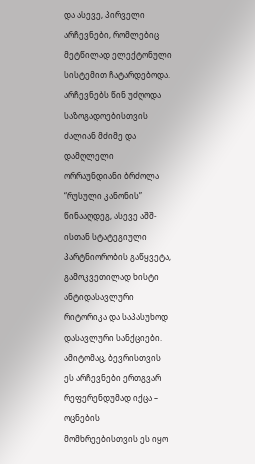და ასევე, პირველი არჩევნები, რომლებიც მეტწილად ელექტონული სისტემით ჩატარდებოდა.
არჩევნებს წინ უძღოდა საზოგადოებისთვის ძალიან მძიმე და დამღლელი ორრაუნდიანი ბრძოლა “რუსული კანონის” წინააღდეგ, ასევე აშშ-ისთან სტატეგიული პარტნიორობის გაწყვეტა, გამოკვეთილად ხისტი ანტიდასავლური რიტორიკა და საპასუხოდ დასავლური სანქციები.
ამიტომაც, ბევრისთვის ეს არჩევნები ერთგვარ რეფერენდუმად იქცა – ოცნების მომხრეებისთვის ეს იყო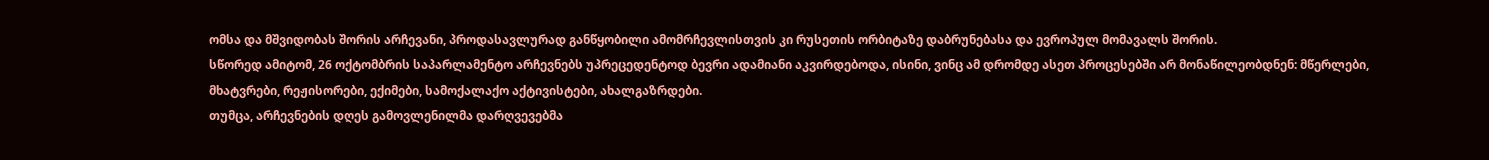ომსა და მშვიდობას შორის არჩევანი, პროდასავლურად განწყობილი ამომრჩევლისთვის კი რუსეთის ორბიტაზე დაბრუნებასა და ევროპულ მომავალს შორის.
სწორედ ამიტომ, 26 ოქტომბრის საპარლამენტო არჩევნებს უპრეცედენტოდ ბევრი ადამიანი აკვირდებოდა, ისინი, ვინც ამ დრომდე ასეთ პროცესებში არ მონაწილეობდნენ: მწერლები, მხატვრები, რეჟისორები, ექიმები, სამოქალაქო აქტივისტები, ახალგაზრდები.
თუმცა, არჩევნების დღეს გამოვლენილმა დარღვევებმა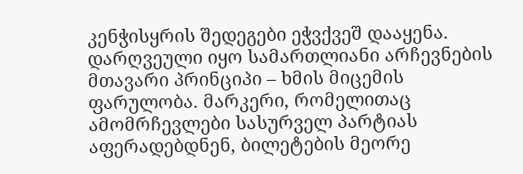კენჭისყრის შედეგები ეჭვქვეშ დააყენა.
დარღვეული იყო სამართლიანი არჩევნების მთავარი პრინციპი – ხმის მიცემის ფარულობა. მარკერი, რომელითაც ამომრჩევლები სასურველ პარტიას აფერადებდნენ, ბილეტების მეორე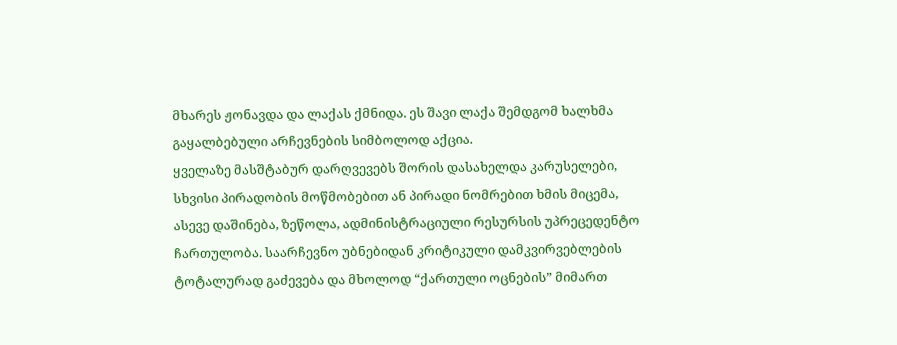მხარეს ჟონავდა და ლაქას ქმნიდა. ეს შავი ლაქა შემდგომ ხალხმა გაყალბებული არჩევნების სიმბოლოდ აქცია.
ყველაზე მასშტაბურ დარღვევებს შორის დასახელდა კარუსელები, სხვისი პირადობის მოწმობებით ან პირადი ნომრებით ხმის მიცემა, ასევე დაშინება, ზეწოლა, ადმინისტრაციული რესურსის უპრეცედენტო ჩართულობა. საარჩევნო უბნებიდან კრიტიკული დამკვირვებლების ტოტალურად გაძევება და მხოლოდ “ქართული ოცნების” მიმართ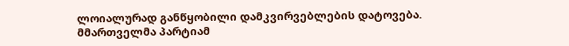ლოიალურად განწყობილი დამკვირვებლების დატოვება.
მმართველმა პარტიამ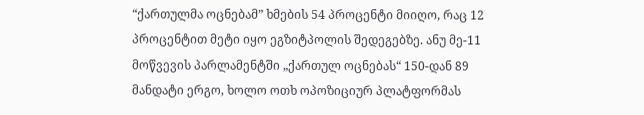“ქართულმა ოცნებამ” ხმების 54 პროცენტი მიიღო, რაც 12 პროცენტით მეტი იყო ეგზიტპოლის შედეგებზე. ანუ მე-11 მოწვევის პარლამენტში „ქართულ ოცნებას“ 150-დან 89 მანდატი ერგო, ხოლო ოთხ ოპოზიციურ პლატფორმას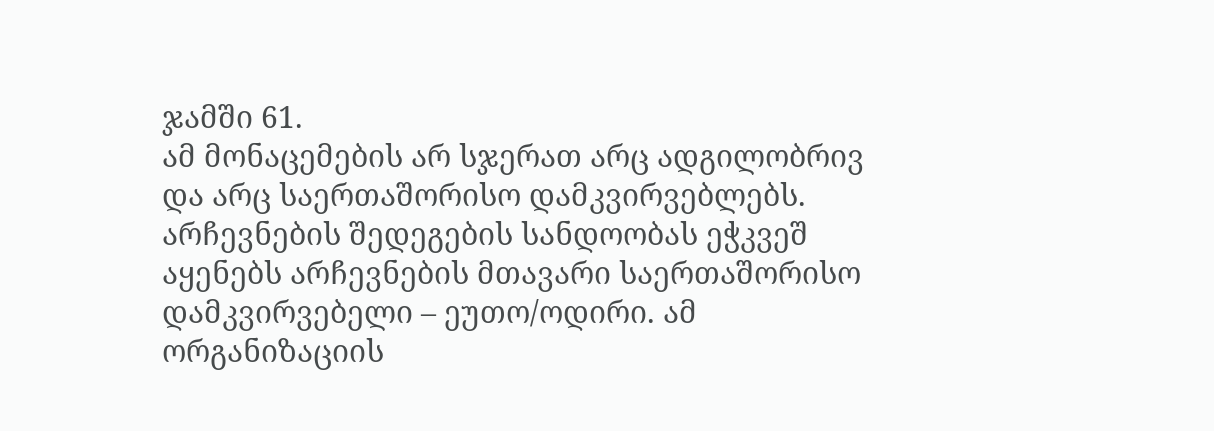ჯამში 61.
ამ მონაცემების არ სჯერათ არც ადგილობრივ და არც საერთაშორისო დამკვირვებლებს.
არჩევნების შედეგების სანდოობას ეჭკვეშ აყენებს არჩევნების მთავარი საერთაშორისო დამკვირვებელი – ეუთო/ოდირი. ამ ორგანიზაციის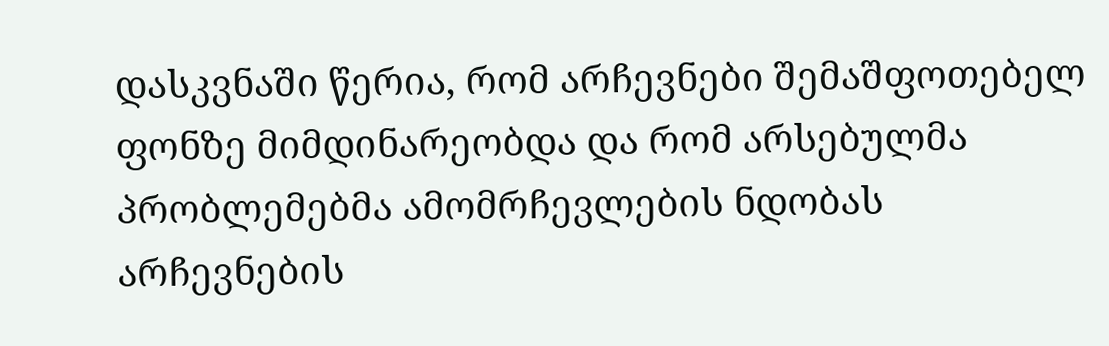დასკვნაში წერია, რომ არჩევნები შემაშფოთებელ ფონზე მიმდინარეობდა და რომ არსებულმა პრობლემებმა ამომრჩევლების ნდობას არჩევნების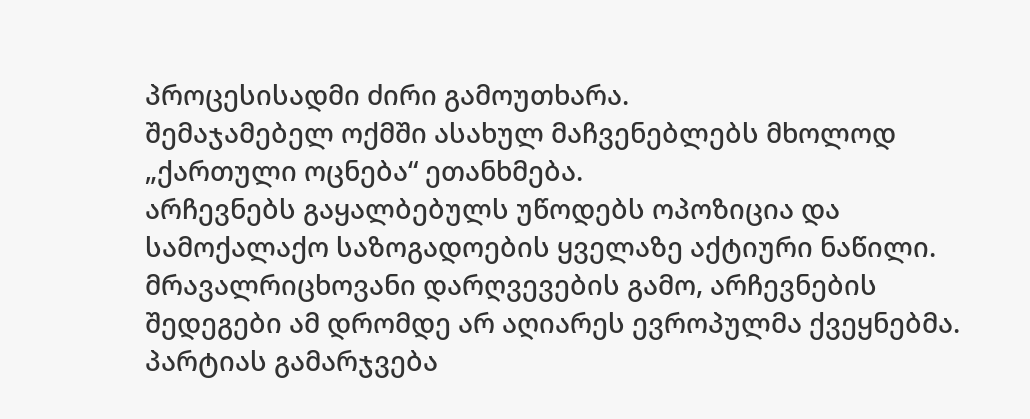პროცესისადმი ძირი გამოუთხარა.
შემაჯამებელ ოქმში ასახულ მაჩვენებლებს მხოლოდ „ქართული ოცნება“ ეთანხმება.
არჩევნებს გაყალბებულს უწოდებს ოპოზიცია და სამოქალაქო საზოგადოების ყველაზე აქტიური ნაწილი. მრავალრიცხოვანი დარღვევების გამო, არჩევნების შედეგები ამ დრომდე არ აღიარეს ევროპულმა ქვეყნებმა. პარტიას გამარჯვება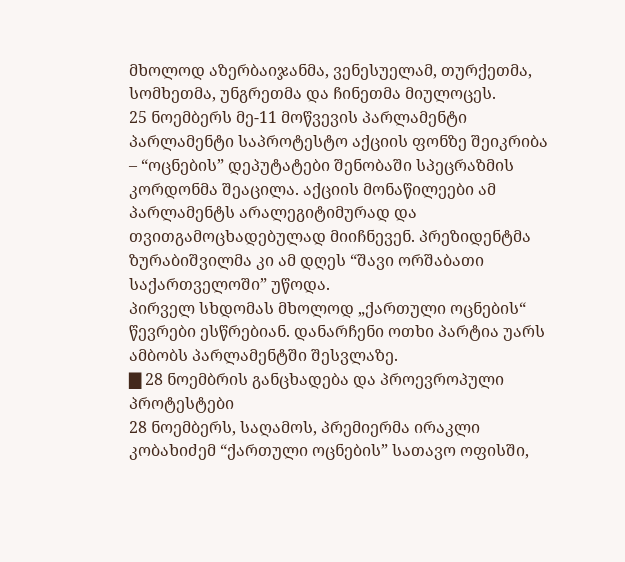მხოლოდ აზერბაიჯანმა, ვენესუელამ, თურქეთმა, სომხეთმა, უნგრეთმა და ჩინეთმა მიულოცეს.
25 ნოემბერს მე-11 მოწვევის პარლამენტი პარლამენტი საპროტესტო აქციის ფონზე შეიკრიბა – “ოცნების” დეპუტატები შენობაში სპეცრაზმის კორდონმა შეაცილა. აქციის მონაწილეები ამ პარლამენტს არალეგიტიმურად და თვითგამოცხადებულად მიიჩნევენ. პრეზიდენტმა ზურაბიშვილმა კი ამ დღეს “შავი ორშაბათი საქართველოში” უწოდა.
პირველ სხდომას მხოლოდ „ქართული ოცნების“ წევრები ესწრებიან. დანარჩენი ოთხი პარტია უარს ამბობს პარლამენტში შესვლაზე.
▇ 28 ნოემბრის განცხადება და პროევროპული პროტესტები
28 ნოემბერს, საღამოს, პრემიერმა ირაკლი კობახიძემ “ქართული ოცნების” სათავო ოფისში,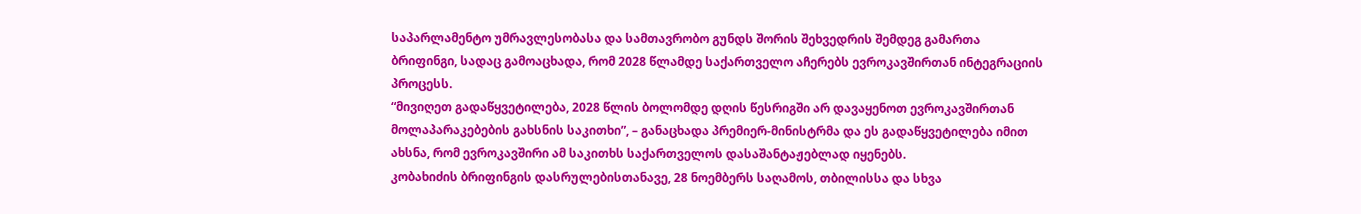საპარლამენტო უმრავლესობასა და სამთავრობო გუნდს შორის შეხვედრის შემდეგ გამართა ბრიფინგი, სადაც გამოაცხადა, რომ 2028 წლამდე საქართველო აჩერებს ევროკავშირთან ინტეგრაციის პროცესს.
“მივიღეთ გადაწყვეტილება, 2028 წლის ბოლომდე დღის წესრიგში არ დავაყენოთ ევროკავშირთან მოლაპარაკებების გახსნის საკითხი”, – განაცხადა პრემიერ-მინისტრმა და ეს გადაწყვეტილება იმით ახსნა, რომ ევროკავშირი ამ საკითხს საქართველოს დასაშანტაჟებლად იყენებს.
კობახიძის ბრიფინგის დასრულებისთანავე, 28 ნოემბერს საღამოს, თბილისსა და სხვა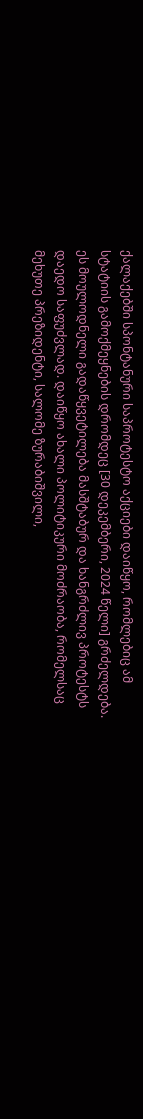ქალაქებში სპონტანური საპროტესტო აქციები დაიწყო, რომლებიც ამ სტატიის გამოქმეყნების დრომდეც [30 დეკემბერი, 2024 წელი] გრძელდება.
ეს მოულოდნელი გადაწყვეტილება მასშტაბურ და ხანგრძლივ პროტესტს დაედო საფუძვლად. დაიწყო ახალი პოლიტიკური მოძრაობა, რომელსაც მეხუთე პრეზიდენტი, სალომე ზურაბიშვილი,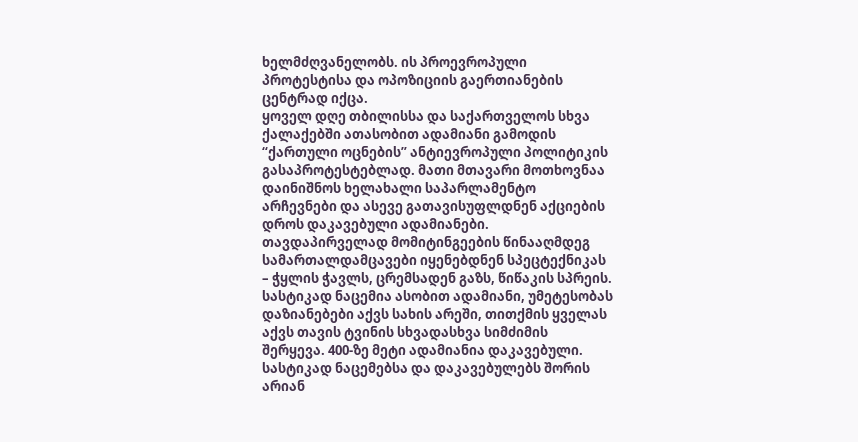ხელმძღვანელობს. ის პროევროპული პროტესტისა და ოპოზიციის გაერთიანების ცენტრად იქცა.
ყოველ დღე თბილისსა და საქართველოს სხვა ქალაქებში ათასობით ადამიანი გამოდის “ქართული ოცნების” ანტიევროპული პოლიტიკის გასაპროტესტებლად. მათი მთავარი მოთხოვნაა დაინიშნოს ხელახალი საპარლამენტო არჩევნები და ასევე გათავისუფლდნენ აქციების დროს დაკავებული ადამიანები.
თავდაპირველად მომიტინგეების წინააღმდეგ სამართალდამცავები იყენებდნენ სპეცტექნიკას – ჭყლის ჭავლს, ცრემსადენ გაზს, წიწაკის სპრეის. სასტიკად ნაცემია ასობით ადამიანი, უმეტესობას დაზიანებები აქვს სახის არეში, თითქმის ყველას აქვს თავის ტვინის სხვადასხვა სიმძიმის შერყევა. 400-ზე მეტი ადამიანია დაკავებული.
სასტიკად ნაცემებსა და დაკავებულებს შორის არიან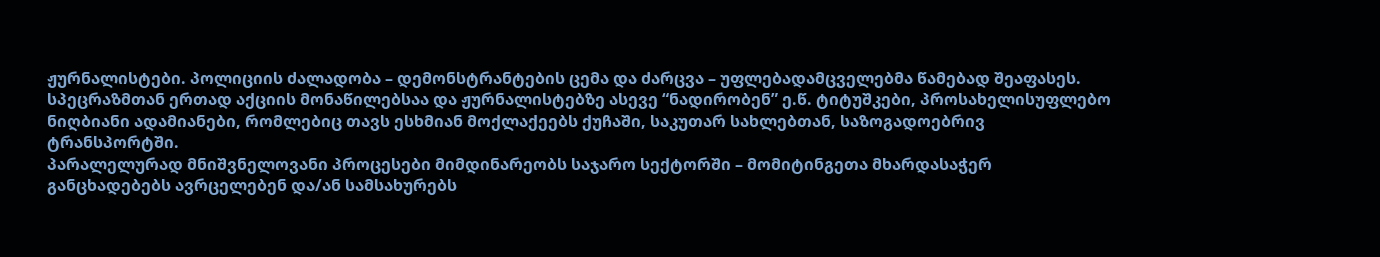ჟურნალისტები. პოლიციის ძალადობა – დემონსტრანტების ცემა და ძარცვა – უფლებადამცველებმა წამებად შეაფასეს.
სპეცრაზმთან ერთად აქციის მონაწილებსაა და ჟურნალისტებზე ასევე “ნადირობენ” ე.წ. ტიტუშკები, პროსახელისუფლებო ნიღბიანი ადამიანები, რომლებიც თავს ესხმიან მოქლაქეებს ქუჩაში, საკუთარ სახლებთან, საზოგადოებრივ ტრანსპორტში.
პარალელურად მნიშვნელოვანი პროცესები მიმდინარეობს საჯარო სექტორში – მომიტინგეთა მხარდასაჭერ განცხადებებს ავრცელებენ და/ან სამსახურებს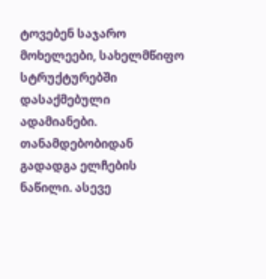ტოვებენ საჯარო მოხელეები, სახელმწიფო სტრუქტურებში დასაქმებული ადამიანები.
თანამდებობიდან გადადგა ელჩების ნაწილი. ასევე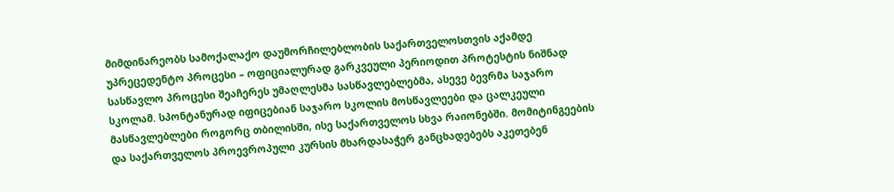მიმდინარეობს სამოქალაქო დაუმორჩილებლობის საქართველოსთვის აქამდე უპრეცედენტო პროცესი – ოფიციალურად გარკვეული პერიოდით პროტესტის ნიშნად სასწავლო პროცესი შეაჩერეს უმაღლესმა სასწავლებლებმა, ასევე ბევრმა საჯარო სკოლამ. სპონტანურად იფიცებიან საჯარო სკოლის მოსწავლეები და ცალკეული მასწავლებლები როგორც თბილისში, ისე საქართველოს სხვა რაიონებში. მომიტინგეების და საქართველოს პროევროპული კურსის მხარდასაჭერ განცხადებებს აკეთებენ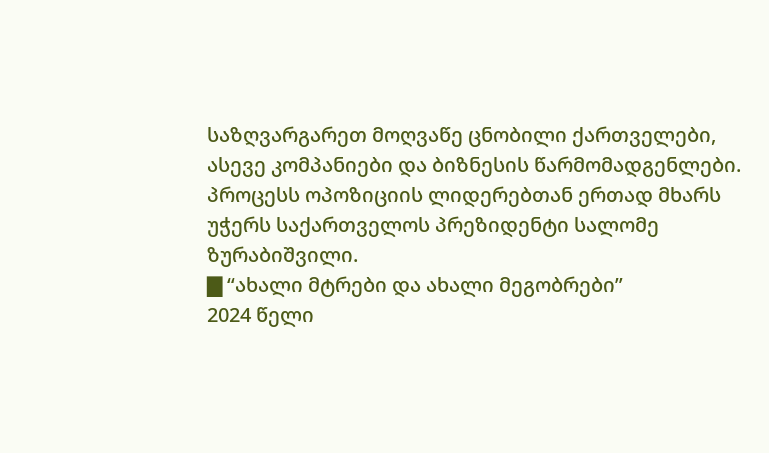საზღვარგარეთ მოღვაწე ცნობილი ქართველები, ასევე კომპანიები და ბიზნესის წარმომადგენლები. პროცესს ოპოზიციის ლიდერებთან ერთად მხარს უჭერს საქართველოს პრეზიდენტი სალომე ზურაბიშვილი.
▇ “ახალი მტრები და ახალი მეგობრები”
2024 წელი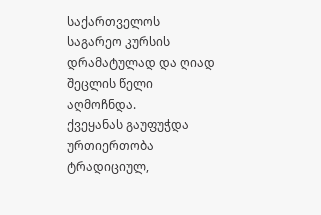საქართველოს საგარეო კურსის დრამატულად და ღიად შეცლის წელი აღმოჩნდა.
ქვეყანას გაუფუჭდა ურთიერთობა ტრადიციულ,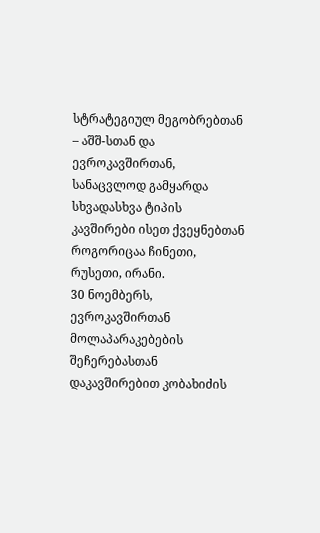სტრატეგიულ მეგობრებთან – აშშ-სთან და ევროკავშირთან, სანაცვლოდ გამყარდა სხვადასხვა ტიპის კავშირები ისეთ ქვეყნებთან როგორიცაა ჩინეთი, რუსეთი, ირანი.
30 ნოემბერს, ევროკავშირთან მოლაპარაკებების შეჩერებასთან დაკავშირებით კობახიძის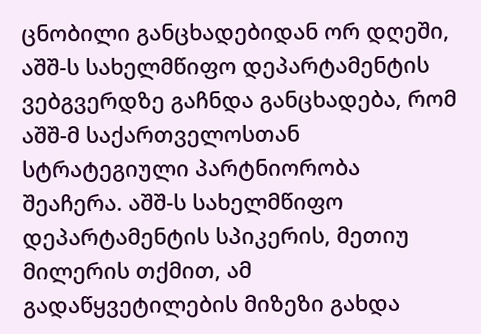ცნობილი განცხადებიდან ორ დღეში, აშშ-ს სახელმწიფო დეპარტამენტის ვებგვერდზე გაჩნდა განცხადება, რომ აშშ-მ საქართველოსთან სტრატეგიული პარტნიორობა შეაჩერა. აშშ-ს სახელმწიფო დეპარტამენტის სპიკერის, მეთიუ მილერის თქმით, ამ გადაწყვეტილების მიზეზი გახდა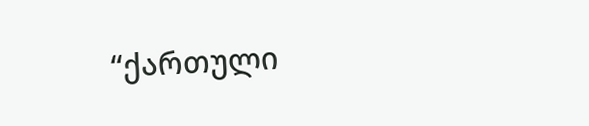“ქართული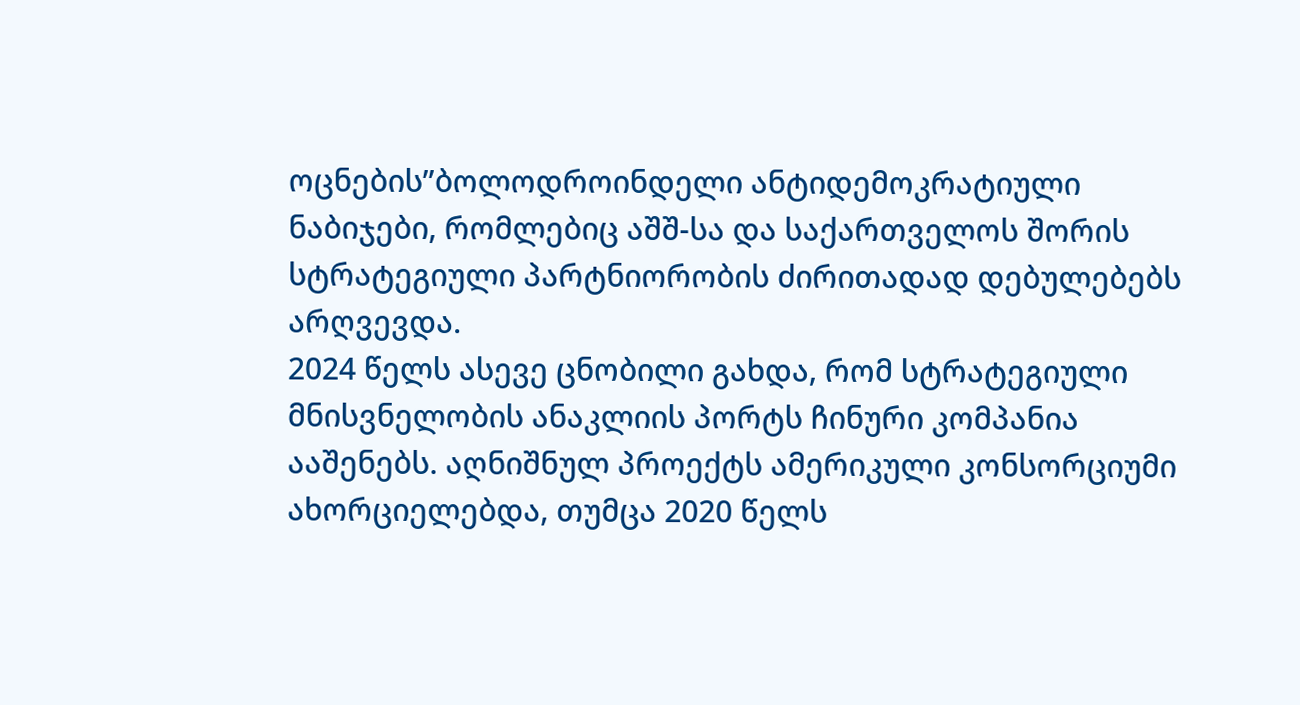ოცნების”ბოლოდროინდელი ანტიდემოკრატიული ნაბიჯები, რომლებიც აშშ-სა და საქართველოს შორის სტრატეგიული პარტნიორობის ძირითადად დებულებებს არღვევდა.
2024 წელს ასევე ცნობილი გახდა, რომ სტრატეგიული მნისვნელობის ანაკლიის პორტს ჩინური კომპანია ააშენებს. აღნიშნულ პროექტს ამერიკული კონსორციუმი ახორციელებდა, თუმცა 2020 წელს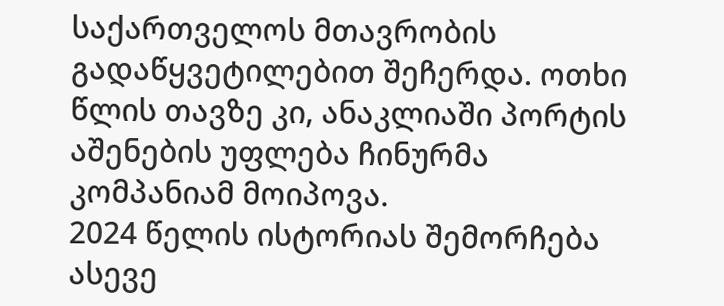საქართველოს მთავრობის გადაწყვეტილებით შეჩერდა. ოთხი წლის თავზე კი, ანაკლიაში პორტის აშენების უფლება ჩინურმა კომპანიამ მოიპოვა.
2024 წელის ისტორიას შემორჩება ასევე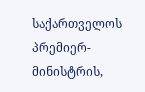საქართველოს პრემიერ-მინისტრის,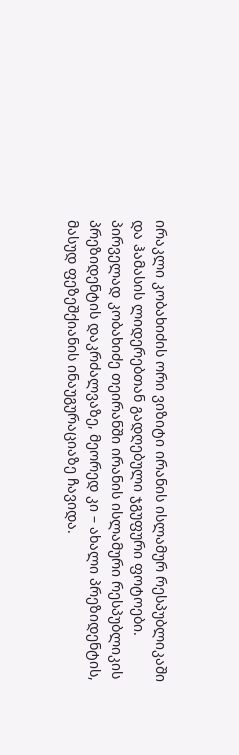ირაკლი კობახიძის ორი ვიზიტი ირანის ისლამურ რესპუბლიკაში და ჰამასის ლიდერებთან გადღებული ჯგუფური ფოტოები.
პირველად კობახიძე თეირანში ირანის ისლამური რესპუბლიკის პრეზიდენტის დაკრძალვაზე, მეორედ კი – ახალი პრეზიდენტის, მასუდ ფეზეშქიანის ინაუგურაციაზე ჩავიდა.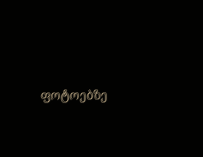ფოტოებზე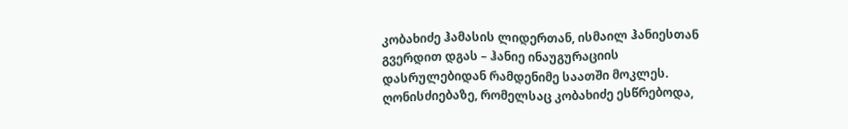კობახიძე ჰამასის ლიდერთან, ისმაილ ჰანიესთან გვერდით დგას – ჰანიე ინაუგურაციის დასრულებიდან რამდენიმე საათში მოკლეს. ღონისძიებაზე, რომელსაც კობახიძე ესწრებოდა,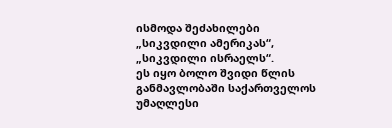ისმოდა შეძახილები „სიკვდილი ამერიკას“, „სიკვდილი ისრაელს“.
ეს იყო ბოლო შვიდი წლის განმავლობაში საქართველოს უმაღლესი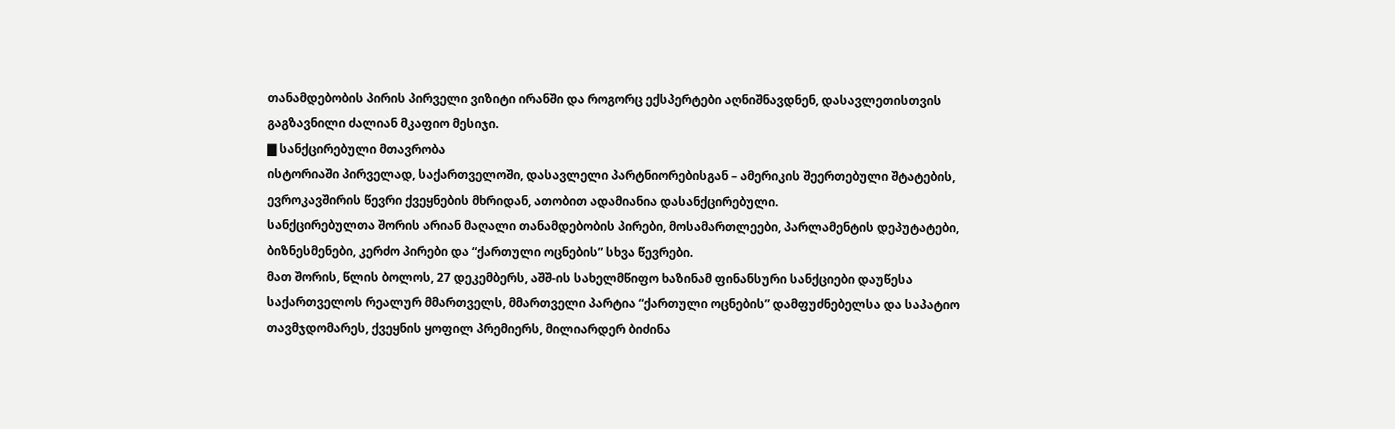თანამდებობის პირის პირველი ვიზიტი ირანში და როგორც ექსპერტები აღნიშნავდნენ, დასავლეთისთვის გაგზავნილი ძალიან მკაფიო მესიჯი.
▇ სანქცირებული მთავრობა
ისტორიაში პირველად, საქართველოში, დასავლელი პარტნიორებისგან – ამერიკის შეერთებული შტატების, ევროკავშირის წევრი ქვეყნების მხრიდან, ათობით ადამიანია დასანქცირებული.
სანქცირებულთა შორის არიან მაღალი თანამდებობის პირები, მოსამართლეები, პარლამენტის დეპუტატები, ბიზნესმენები, კერძო პირები და “ქართული ოცნების” სხვა წევრები.
მათ შორის, წლის ბოლოს, 27 დეკემბერს, აშშ-ის სახელმწიფო ხაზინამ ფინანსური სანქციები დაუწესა საქართველოს რეალურ მმართველს, მმართველი პარტია “ქართული ოცნების” დამფუძნებელსა და საპატიო თავმჯდომარეს, ქვეყნის ყოფილ პრემიერს, მილიარდერ ბიძინა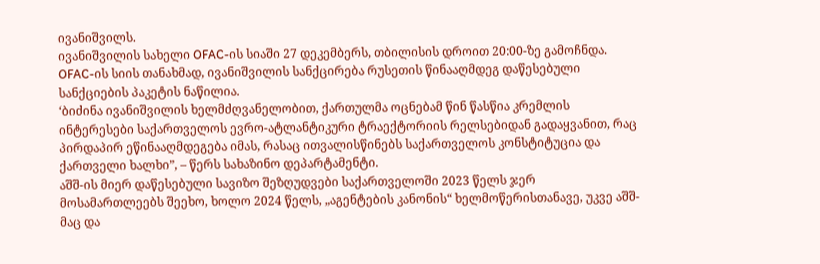ივანიშვილს.
ივანიშვილის სახელი OFAC-ის სიაში 27 დეკემბერს, თბილისის დროით 20:00-ზე გამოჩნდა. OFAC-ის სიის თანახმად, ივანიშვილის სანქცირება რუსეთის წინააღმდეგ დაწესებული სანქციების პაკეტის ნაწილია.
‘ბიძინა ივანიშვილის ხელმძღვანელობით, ქართულმა ოცნებამ წინ წასწია კრემლის ინტერესები საქართველოს ევრო-ატლანტიკური ტრაექტორიის რელსებიდან გადაყვანით, რაც პირდაპირ ეწინააღმდეგება იმას, რასაც ითვალისწინებს საქართველოს კონსტიტუცია და ქართველი ხალხი”, – წერს სახაზინო დეპარტამენტი.
აშშ-ის მიერ დაწესებული სავიზო შეზღუდვები საქართველოში 2023 წელს ჯერ მოსამართლეებს შეეხო, ხოლო 2024 წელს, „აგენტების კანონის“ ხელმოწერისთანავე, უკვე აშშ-მაც და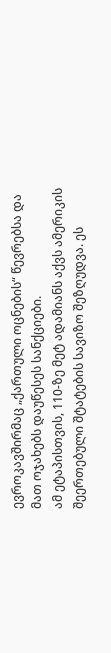ევროკავშირმაც „ქართული ოცნების“ წევრებსა და მათ ოჯახებს დაუწესეს სანქციები.
ამ ეტაპისთვის, 110-ზე მეტ ადამიანს აქვს ამერიკის შეერთებული შტატების სავიზო შეზღუდვა. ეს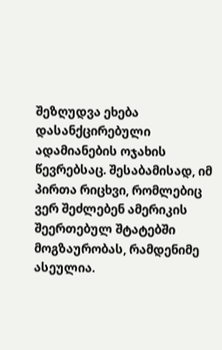შეზღუდვა ეხება დასანქცირებული ადამიანების ოჯახის წევრებსაც. შესაბამისად, იმ პირთა რიცხვი, რომლებიც ვერ შეძლებენ ამერიკის შეერთებულ შტატებში მოგზაურობას, რამდენიმე ასეულია.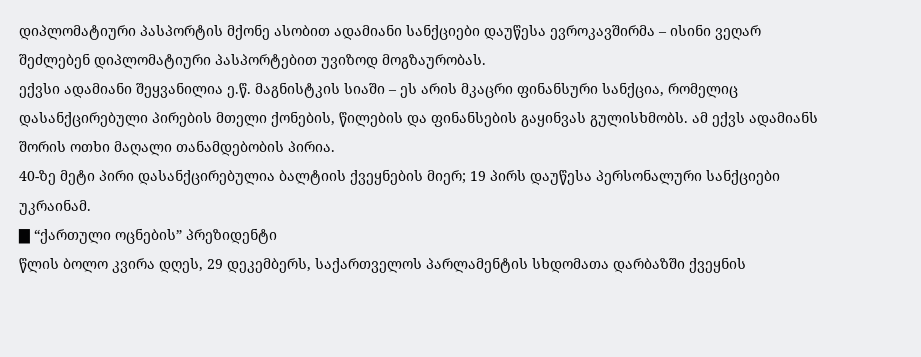დიპლომატიური პასპორტის მქონე ასობით ადამიანი სანქციები დაუწესა ევროკავშირმა – ისინი ვეღარ შეძლებენ დიპლომატიური პასპორტებით უვიზოდ მოგზაურობას.
ექვსი ადამიანი შეყვანილია ე.წ. მაგნისტკის სიაში – ეს არის მკაცრი ფინანსური სანქცია, რომელიც დასანქცირებული პირების მთელი ქონების, წილების და ფინანსების გაყინვას გულისხმობს. ამ ექვს ადამიანს შორის ოთხი მაღალი თანამდებობის პირია.
40-ზე მეტი პირი დასანქცირებულია ბალტიის ქვეყნების მიერ; 19 პირს დაუწესა პერსონალური სანქციები უკრაინამ.
▇ “ქართული ოცნების” პრეზიდენტი
წლის ბოლო კვირა დღეს, 29 დეკემბერს, საქართველოს პარლამენტის სხდომათა დარბაზში ქვეყნის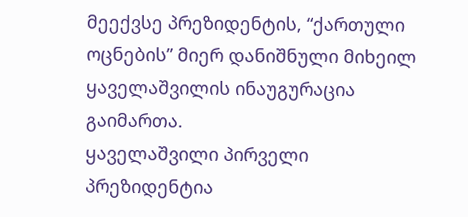მეექვსე პრეზიდენტის, “ქართული ოცნების” მიერ დანიშნული მიხეილ ყაველაშვილის ინაუგურაცია გაიმართა.
ყაველაშვილი პირველი პრეზიდენტია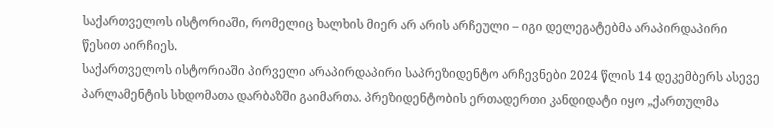საქართველოს ისტორიაში, რომელიც ხალხის მიერ არ არის არჩეული – იგი დელეგატებმა არაპირდაპირი წესით აირჩიეს.
საქართველოს ისტორიაში პირველი არაპირდაპირი საპრეზიდენტო არჩევნები 2024 წლის 14 დეკემბერს ასევე პარლამენტის სხდომათა დარბაზში გაიმართა. პრეზიდენტობის ერთადერთი კანდიდატი იყო „ქართულმა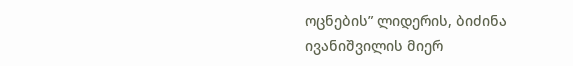ოცნების” ლიდერის, ბიძინა ივანიშვილის მიერ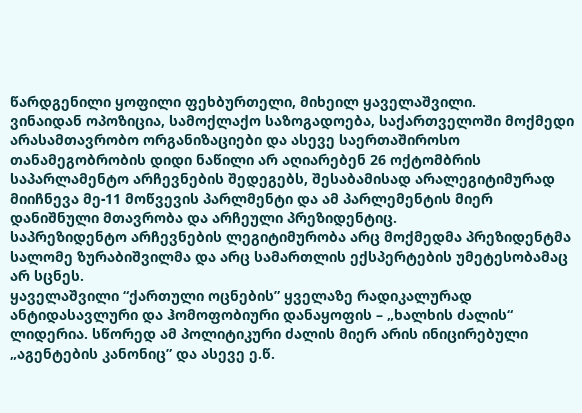წარდგენილი ყოფილი ფეხბურთელი, მიხეილ ყაველაშვილი.
ვინაიდან ოპოზიცია, სამოქლაქო საზოგადოება, საქართველოში მოქმედი არასამთავრობო ორგანიზაციები და ასევე საერთაშიროსო თანამეგობრობის დიდი ნაწილი არ აღიარებენ 26 ოქტომბრის საპარლამენტო არჩევნების შედეგებს, შესაბამისად არალეგიტიმურად მიიჩნევა მე-11 მოწვევის პარლმენტი და ამ პარლემენტის მიერ დანიშნული მთავრობა და არჩეული პრეზიდენტიც.
საპრეზიდენტო არჩევნების ლეგიტიმურობა არც მოქმედმა პრეზიდენტმა სალომე ზურაბიშვილმა და არც სამართლის ექსპერტების უმეტესობამაც არ სცნეს.
ყაველაშვილი “ქართული ოცნების” ყველაზე რადიკალურად ანტიდასავლური და ჰომოფობიური დანაყოფის – „ხალხის ძალის“ ლიდერია. სწორედ ამ პოლიტიკური ძალის მიერ არის ინიცირებული „აგენტების კანონიც” და ასევე ე.წ.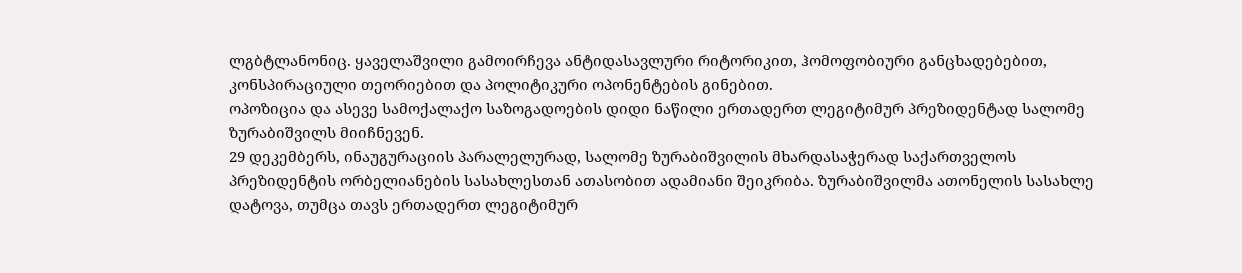ლგბტლანონიც. ყაველაშვილი გამოირჩევა ანტიდასავლური რიტორიკით, ჰომოფობიური განცხადებებით, კონსპირაციული თეორიებით და პოლიტიკური ოპონენტების გინებით.
ოპოზიცია და ასევე სამოქალაქო საზოგადოების დიდი ნაწილი ერთადერთ ლეგიტიმურ პრეზიდენტად სალომე ზურაბიშვილს მიიჩნევენ.
29 დეკემბერს, ინაუგურაციის პარალელურად, სალომე ზურაბიშვილის მხარდასაჭერად საქართველოს პრეზიდენტის ორბელიანების სასახლესთან ათასობით ადამიანი შეიკრიბა. ზურაბიშვილმა ათონელის სასახლე დატოვა, თუმცა თავს ერთადერთ ლეგიტიმურ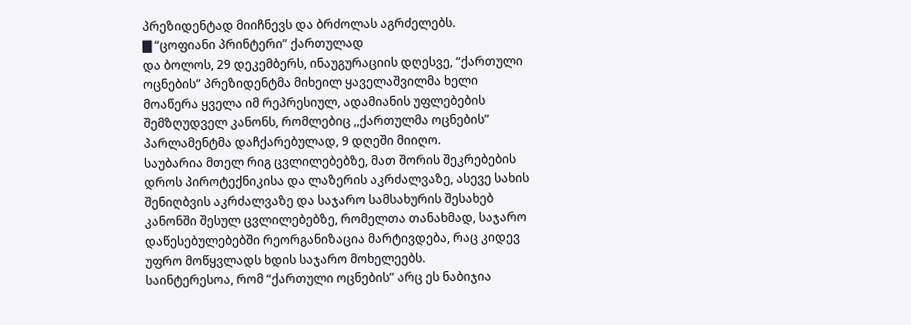პრეზიდენტად მიიჩნევს და ბრძოლას აგრძელებს.
▇ “ცოფიანი პრინტერი” ქართულად
და ბოლოს, 29 დეკემბერს, ინაუგურაციის დღესვე, “ქართული ოცნების” პრეზიდენტმა მიხეილ ყაველაშვილმა ხელი მოაწერა ყველა იმ რეპრესიულ, ადამიანის უფლებების შემზღუდველ კანონს, რომლებიც ,,ქართულმა ოცნების” პარლამენტმა დაჩქარებულად, 9 დღეში მიიღო.
საუბარია მთელ რიგ ცვლილებებზე, მათ შორის შეკრებების დროს პიროტექნიკისა და ლაზერის აკრძალვაზე, ასევე სახის შენიღბვის აკრძალვაზე და საჯარო სამსახურის შესახებ კანონში შესულ ცვლილებებზე, რომელთა თანახმად, საჯარო დაწესებულებებში რეორგანიზაცია მარტივდება, რაც კიდევ უფრო მოწყვლადს ხდის საჯარო მოხელეებს.
საინტერესოა, რომ “ქართული ოცნების” არც ეს ნაბიჯია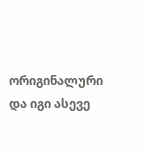ორიგინალური და იგი ასევე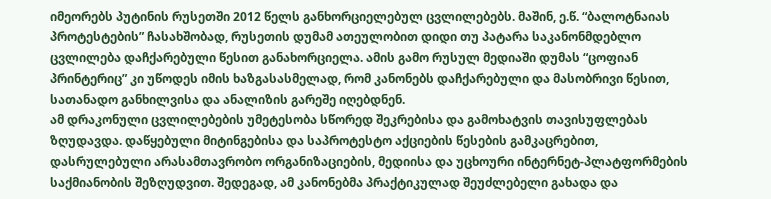იმეორებს პუტინის რუსეთში 2012 წელს განხორციელებულ ცვლილებებს. მაშინ, ე.წ. “ბალოტნაიას პროტესტების” ჩასახშობად, რუსეთის დუმამ ათეულობით დიდი თუ პატარა საკანონმდებლო ცვლილება დაჩქარებული წესით განახორციელა. ამის გამო რუსულ მედიაში დუმას “ცოფიან პრინტერიც” კი უწოდეს იმის ხაზგასასმელად, რომ კანონებს დაჩქარებული და მასობრივი წესით, სათანადო განხილვისა და ანალიზის გარეშე იღებდნენ.
ამ დრაკონული ცვლილებების უმეტესობა სწორედ შეკრებისა და გამოხატვის თავისუფლებას ზღუდავდა. დაწყებული მიტინგებისა და საპროტესტო აქციების წესების გამკაცრებით, დასრულებული არასამთავრობო ორგანიზაციების, მედიისა და უცხოური ინტერნეტ-პლატფორმების საქმიანობის შეზღუდვით. შედეგად, ამ კანონებმა პრაქტიკულად შეუძლებელი გახადა და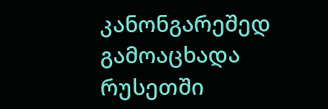კანონგარეშედ გამოაცხადა რუსეთში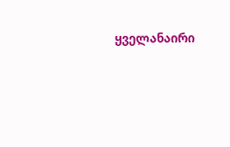ყველანაირი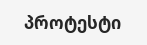პროტესტი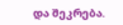და შეკრება.